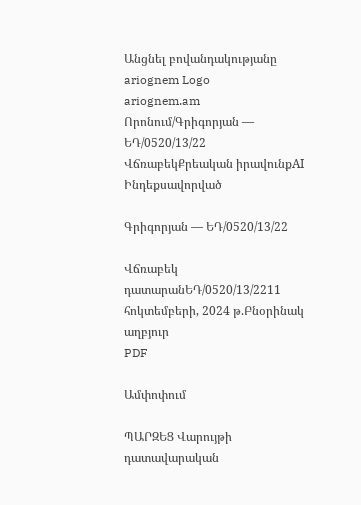Անցնել բովանդակությանը
ariognem Logo
ariognem.am
Որոնում/Գրիգորյան — ԵԴ/0520/13/22
ՎճռաբեկՔրեական իրավունքAI Ինդեքսավորված

Գրիգորյան — ԵԴ/0520/13/22

Վճռաբեկ դատարանԵԴ/0520/13/2211 հոկտեմբերի, 2024 թ.Բնօրինակ աղբյուր
PDF

Ամփոփում

ՊԱՐԶԵՑ Վարույթի դատավարական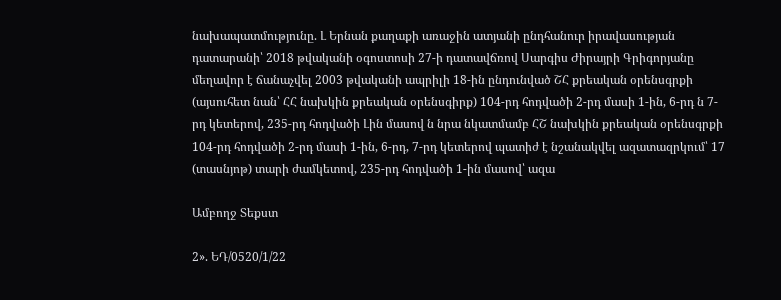նախապատմությունը. Լ Երնան քաղաքի առաջին ատյանի ընդհանուր իրավասության դատարանի՝ 2018 թվականի օգոստոսի 27-ի դատավճռով Սարգիս Ժիրայրի Գրիգորյանը մեղավոր է ճանաչվել 2003 թվականի ապրիլի 18-ին ընդունված ՇՀ քրեական օրենսգրքի (այսուհետ նան՝ ՀՀ նախկին քրեական օրենսգիրք) 104-րդ հոդվածի 2-րդ մասի 1-ին, 6-րդ ն 7-րդ կետերով, 235-րդ հոդվածի Լին մասով ն նրա նկատմամբ ՀՇ նախկին քրեական օրենսգրքի 104-րդ հոդվածի 2-րդ մասի 1-ին, 6-րդ, 7-րդ կետերով պատիժ է նշանակվել ազատազրկում՝ 17 (տասնյոթ) տարի ժամկետով, 235-րդ հոդվածի 1-ին մասով՝ ազա

Ամբողջ Տեքստ

2». ԵԴ/0520/1/22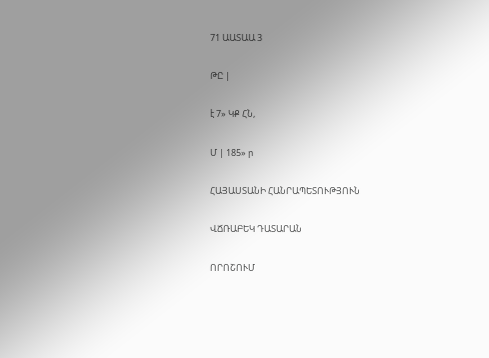71 ԱԱՏԱԱ 3

ԹԸ |

է 7» ԿՔ ՀՆ,

Մ | 185» ր

ՀԱՅԱՍՏԱՆԻ ՀԱՆՐԱՊԵՏՈՒԹՅՈՒՆ

ՎՃՌԱԲԵԿ ԴԱՏԱՐԱՆ

ՈՐՈՇՈՒՄ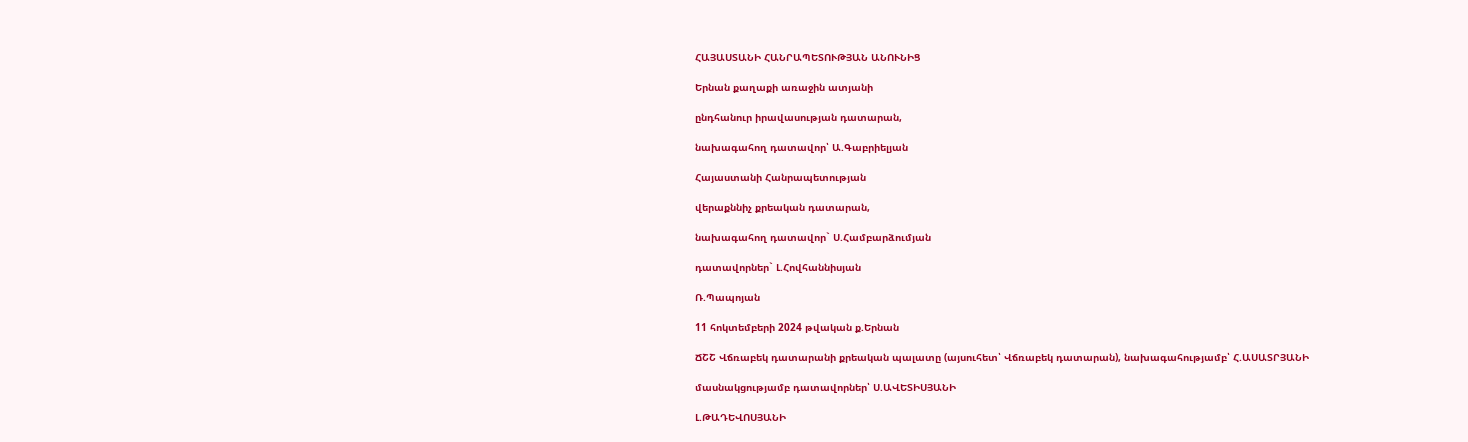ՀԱՅԱՍՏԱՆԻ ՀԱՆՐԱՊԵՏՈՒԹՅԱՆ ԱՆՈՒՆԻՑ

Երնան քաղաքի առաջին ատյանի

ընդհանուր իրավասության դատարան,

նախագահող դատավոր՝ Ա.Գաբրիելյան

Հայաստանի Հանրապետության

վերաքննիչ քրեական դատարան,

նախագահող դատավոր` Ս.Համբարձումյան

դատավորներ` Լ.Հովհաննիսյան

Ռ.Պապոյան

11 հոկտեմբերի 2024 թվական ք.Երնան

ՃՇՇ Վճռաբեկ դատարանի քրեական պալատը (այսուհետ՝ Վճռաբեկ դատարան), նախագահությամբ՝ Հ.ԱՍԱՏՐՅԱՆԻ

մասնակցությամբ դատավորներ՝ Ս.ԱՎԵՏԻՍՅԱՆԻ

Լ.ԹԱԴԵՎՈՍՅԱՆԻ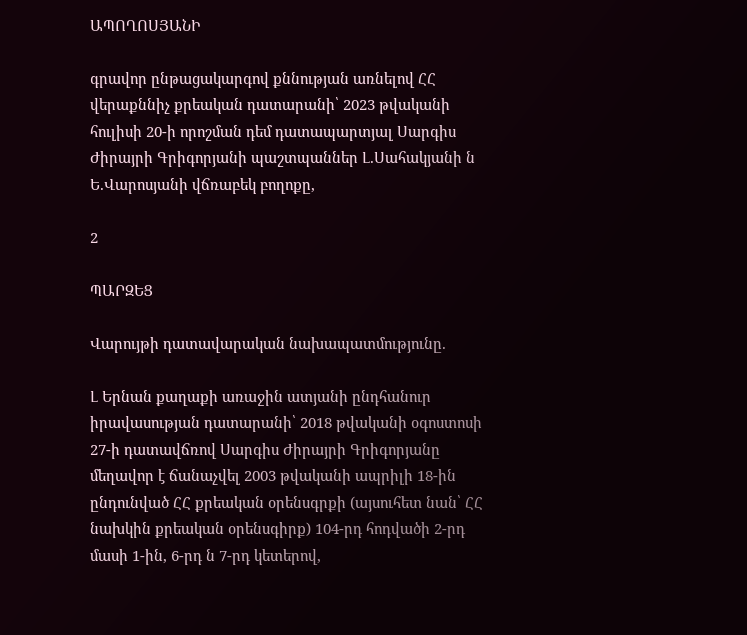ԱՊՈՂՈՍՅԱՆԻ

գրավոր ընթացակարգով քննության առնելով ՀՀ վերաքննիչ քրեական դատարանի՝ 2023 թվականի հուլիսի 20-ի որոշման դեմ դատապարտյալ Սարգիս Ժիրայրի Գրիգորյանի պաշտպաններ Լ.Սահակյանի ն Ե.Վարոսյանի վճռաբեկ բողոքը,

2

ՊԱՐԶԵՑ

Վարույթի դատավարական նախապատմությունը.

Լ Երնան քաղաքի առաջին ատյանի ընդհանուր իրավասության դատարանի՝ 2018 թվականի օգոստոսի 27-ի դատավճռով Սարգիս Ժիրայրի Գրիգորյանը մեղավոր է ճանաչվել 2003 թվականի ապրիլի 18-ին ընդունված ՀՀ քրեական օրենսգրքի (այսուհետ նան՝ ՀՀ նախկին քրեական օրենսգիրք) 104-րդ հոդվածի 2-րդ մասի 1-ին, 6-րդ ն 7-րդ կետերով,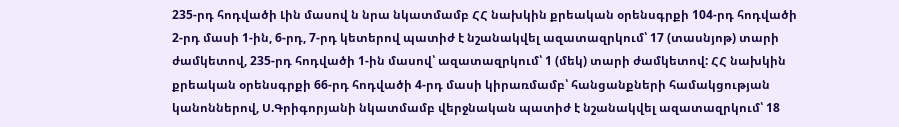235-րդ հոդվածի Լին մասով ն նրա նկատմամբ ՀՀ նախկին քրեական օրենսգրքի 104-րդ հոդվածի 2-րդ մասի 1-ին, 6-րդ, 7-րդ կետերով պատիժ է նշանակվել ազատազրկում՝ 17 (տասնյոթ) տարի ժամկետով, 235-րդ հոդվածի 1-ին մասով՝ ազատազրկում՝ 1 (մեկ) տարի ժամկետով: ՀՀ նախկին քրեական օրենսգրքի 66-րդ հոդվածի 4-րդ մասի կիրառմամբ՝ հանցանքների համակցության կանոններով, Ս.Գրիգորյանի նկատմամբ վերջնական պատիժ է նշանակվել ազատազրկում՝ 18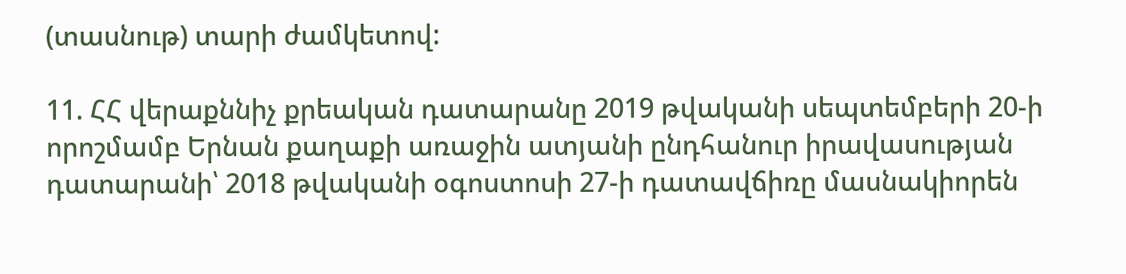(տասնութ) տարի ժամկետով:

11. ՀՀ վերաքննիչ քրեական դատարանը 2019 թվականի սեպտեմբերի 20-ի որոշմամբ Երնան քաղաքի առաջին ատյանի ընդհանուր իրավասության դատարանի՝ 2018 թվականի օգոստոսի 27-ի դատավճիռը մասնակիորեն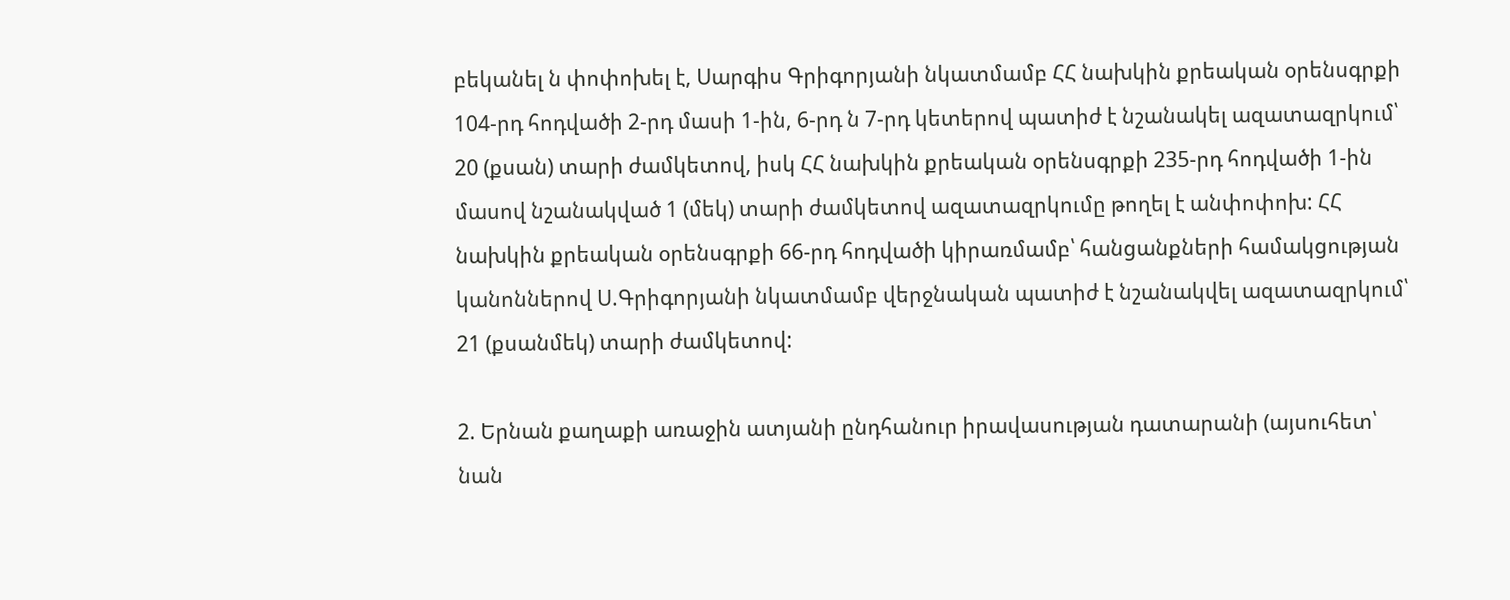բեկանել ն փոփոխել է, Սարգիս Գրիգորյանի նկատմամբ ՀՀ նախկին քրեական օրենսգրքի 104-րդ հոդվածի 2-րդ մասի 1-ին, 6-րդ ն 7-րդ կետերով պատիժ է նշանակել ազատազրկում՝ 20 (քսան) տարի ժամկետով, իսկ ՀՀ նախկին քրեական օրենսգրքի 235-րդ հոդվածի 1-ին մասով նշանակված 1 (մեկ) տարի ժամկետով ազատազրկումը թողել է անփոփոխ: ՀՀ նախկին քրեական օրենսգրքի 66-րդ հոդվածի կիրառմամբ՝ հանցանքների համակցության կանոններով Ս.Գրիգորյանի նկատմամբ վերջնական պատիժ է նշանակվել ազատազրկում՝ 21 (քսանմեկ) տարի ժամկետով:

2. Երնան քաղաքի առաջին ատյանի ընդհանուր իրավասության դատարանի (այսուհետ՝ նան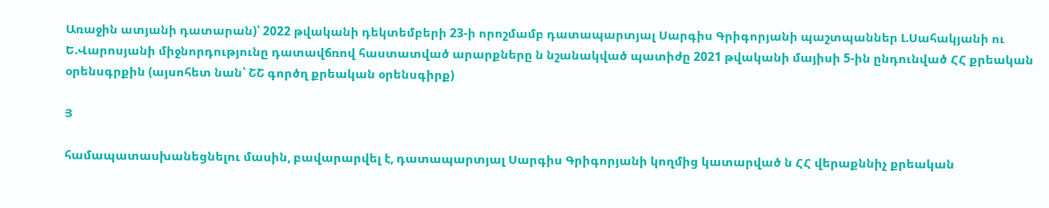Առաջին ատյանի դատարան)՝ 2022 թվականի դեկտեմբերի 23-ի որոշմամբ դատապարտյալ Սարգիս Գրիգորյանի պաշտպաններ Լ.Սահակյանի ու Ե.Վարոսյանի միջնորդությունը դատավճռով հաստատված արարքները ն նշանակված պատիժը 2021 թվականի մայիսի 5-ին ընդունված ՀՀ քրեական օրենսգրքին (այսոհետ նան՝ ՇՇ գործղ քրեական օրենսգիրք)

Յ

համապատասխանեցնելու մասին, բավարարվել է, դատապարտյալ Սարգիս Գրիգորյանի կողմից կատարված ն ՀՀ վերաքննիչ քրեական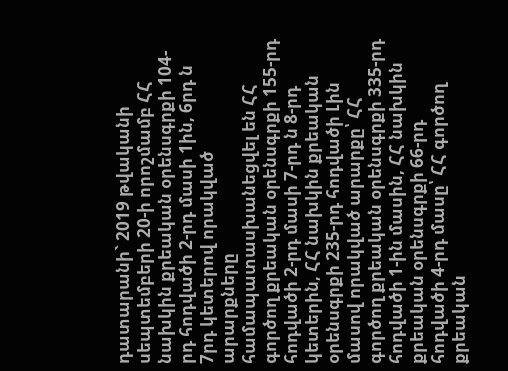դատարանի` 2019 թվականի սեպտեմբերի 20-ի որոշմամբ ՀՀ նախկին քրեական օրենսգրքի 104-րդ հոդվածի 2-րդ մասի 1ին, 6րդ ն 7րդ կետերով որակված արարքները համապատասխանեցվել են ՀՀ գործող քրեական օրենսգրքի 155-րդ հոդվածի 2-րդ մասի 7-րդ ն 8-րդ կետերին, ՀՀ նախկին քրեական օրենսգրքի 235-րդ հոդվածի Լին մասով որակված արարքը՝ ՀՀ գործող քրեական օրենսգրքի 335-րդ հոդվածի 1-ին մասին, ՀՀ նախկին քրեական օրենսգրքի 66-րդ հոդվածի 4-րդ մասը՝ ՀՀ գործող քրեական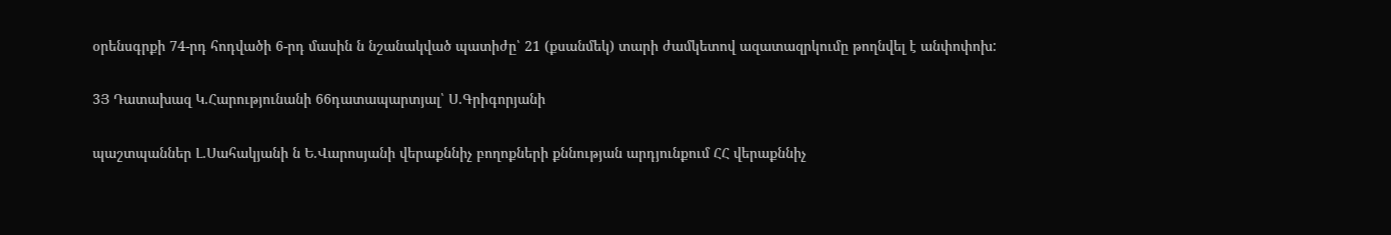օրենսգրքի 74-րդ հոդվածի 6-րդ մասին ն նշանակված պատիժը՝ 21 (քսանմեկ) տարի ժամկետով ազատազրկումը թողնվել է անփոփոխ:

3Յ Դատախազ Կ.Հարությունանի 66դատապարտյալ՝ Ս.Գրիգորյանի

պաշտպաններ Լ.Սահակյանի ն Ե.Վարոսյանի վերաքննիչ բողոքների քննության արդյունքում ՀՀ վերաքննիչ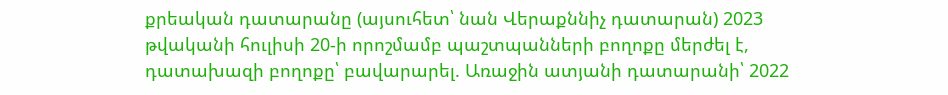քրեական դատարանը (այսուհետ՝ նան Վերաքննիչ դատարան) 2023 թվականի հուլիսի 20-ի որոշմամբ պաշտպանների բողոքը մերժել է, դատախազի բողոքը՝ բավարարել. Առաջին ատյանի դատարանի՝ 2022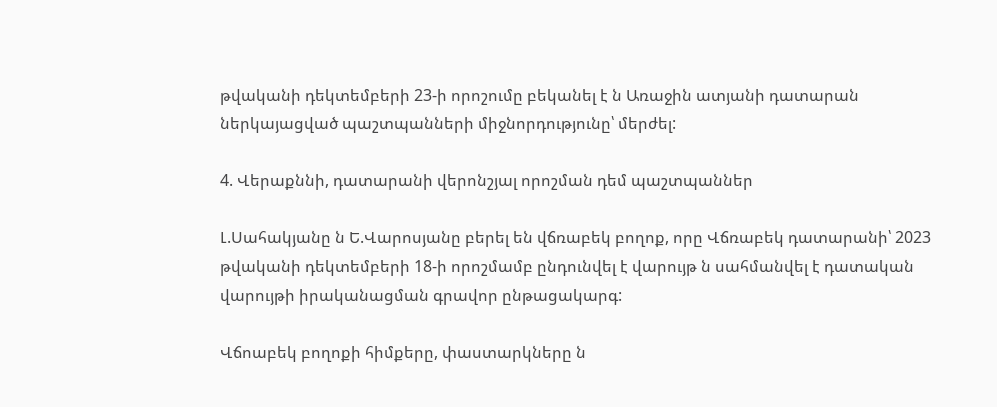թվականի դեկտեմբերի 23-ի որոշումը բեկանել է ն Առաջին ատյանի դատարան ներկայացված պաշտպանների միջնորդությունը՝ մերժել:

4. Վերաքննի, դատարանի վերոնշյալ որոշման դեմ պաշտպաններ

Լ.Սահակյանը ն Ե.Վարոսյանը բերել են վճռաբեկ բողոք, որը Վճռաբեկ դատարանի՝ 2023 թվականի դեկտեմբերի 18-ի որոշմամբ ընդունվել է վարույթ ն սահմանվել է դատական վարույթի իրականացման գրավոր ընթացակարգ:

Վճոաբեկ բողոքի հիմքերը, փաստարկները ն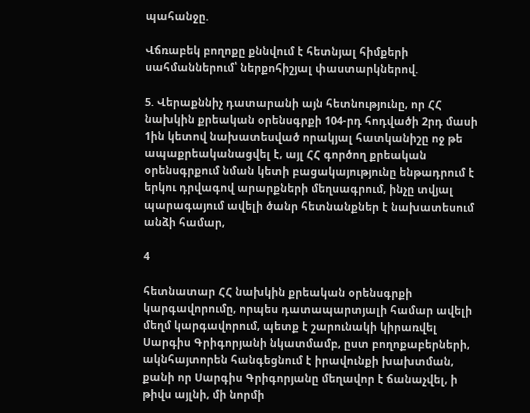պահանջը.

Վճռաբեկ բողոքը քննվում է հետնյալ հիմքերի սահմաններում՝ ներքոհիշյալ փաստարկներով.

5. Վերաքննիչ դատարանի այն հետնությունը, որ ՀՀ նախկին քրեական օրենսգրքի 104-րդ հոդվածի 2րդ մասի 1ին կետով նախատեսված որակյալ հատկանիշը ոջ թե ապաքրեականացվել է, այլ ՀՀ գործող քրեական օրենսգրքում նման կետի բացակայությունը ենթադրում է երկու դրվագով արարքների մեղսագրում, ինչը տվյալ պարագայում ավելի ծանր հետնանքներ է նախատեսում անձի համար,

4

հետնատար ՀՀ նախկին քրեական օրենսգրքի կարգավորումը, որպես դատապարտյալի համար ավելի մեղմ կարգավորում, պետք է շարունակի կիրառվել Սարգիս Գրիգորյանի նկատմամբ, ըստ բողոքաբերների, ակնհայտորեն հանգեցնում է իրավունքի խախտման, քանի որ Սարգիս Գրիգորյանը մեղավոր է ճանաչվել, ի թիվս այլնի, մի նորմի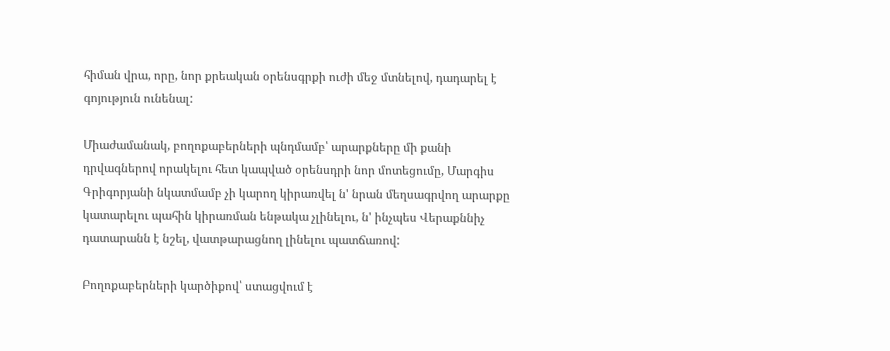հիման վրա, որը, նոր քրեական օրենսգրքի ուժի մեջ մտնելով, դադարել է գոյություն ունենալ:

Միաժամանակ, բողոքաբերների պնդմամբ՝ արարքները մի քանի դրվագներով որակելու հետ կապված օրենսդրի նոր մոտեցումը, Մարգիս Գրիգորյանի նկատմամբ չի կարող կիրառվել ն' նրան մեղսագրվող արարքը կատարելու պահին կիրառման ենթակա չլինելու, ն' ինչպես Վերաքննիչ դատարանն է նշել, վատթարացնող լինելու պատճառով:

Բողոքաբերների կարծիքով՝ ստացվում է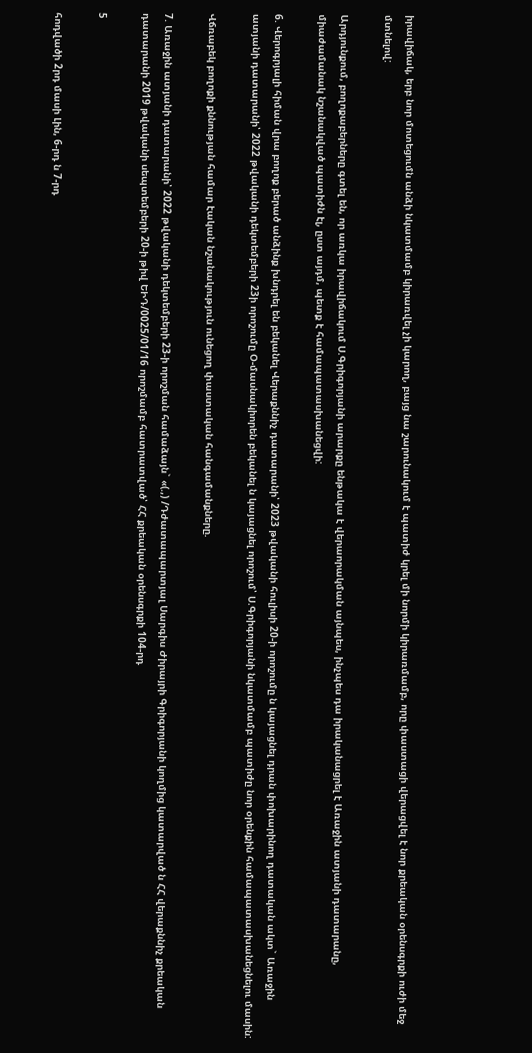իրավիճակ, երբ նոր մոտեցումն անձի նկատմամբ կիրառվել չի կարող, բայց նա շարունակում է պատիժ կրել մի նորմի կիրառմամբ, որը փաստացի վերացվել է նոր քրեական օրենսգրքի ուժի մեջ մտնելով:

Արդյունքում, բողոքաբերները գտել են, որ առկա իրավիճակում Ս.Գրիգորյանի արարքը ենթակա է վերաորակման այնպես, ինչպես դա իրականացրել է Առաջին ատյանի դատարանը, միաժամանակ նշանակված պատիժն էլ, ըստ այդմ, պետք է համապատասխանեցվի:

6. Վերոգրյալի հիման վրա բողոք բերած անձինք խնդրել են բեկանել Վերաքննիչ դատարանի՝ 2023 թվականի հուլիսի 20-ի որոշումը ն կայացնել դրան փոխարինող դատական ակտ` Առաջին ատյանի դատարանի՝ 2022 թվականի դեկտեմբերի 23ի որոշումը Օ-մասնակիորեն բեկանել ն կայացնել որոշում՝ Ս.Գրիգորյանի նկատմամբ պատիժը նոր օրենքին համապատասխանեցնելու մասին:

Վճռաբեկ բողոքի քննության համար էական նշանակություն ունեցող փաստական հանգամանքները.

7. Առաջին ատյանի դատարանի՝ 2022 թվականի դեկտեմբերի 23-ի որոշման համաձայն` «(.,) /Դժատապարտյալ Սարգիս Ժիրայրի Գրիգորյանի կողմից կատարված ն ՀՀ վերաքննիչ քրեական դատարանի 2019 թվականի սեպտեմբերի 20-ի թիվ ԵԻԴ/0025/01/16 որոշմամբ հատրատված՝ ՀՀ քրեական օրենսգրքի 104-րդ

5

հոդվածի 2րդ մասի Լին, 6-րդ ն 7-րդ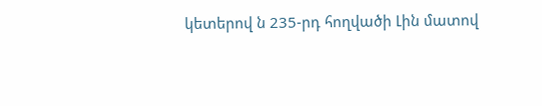կետերով ն 235-րդ հողվածի Լին մատով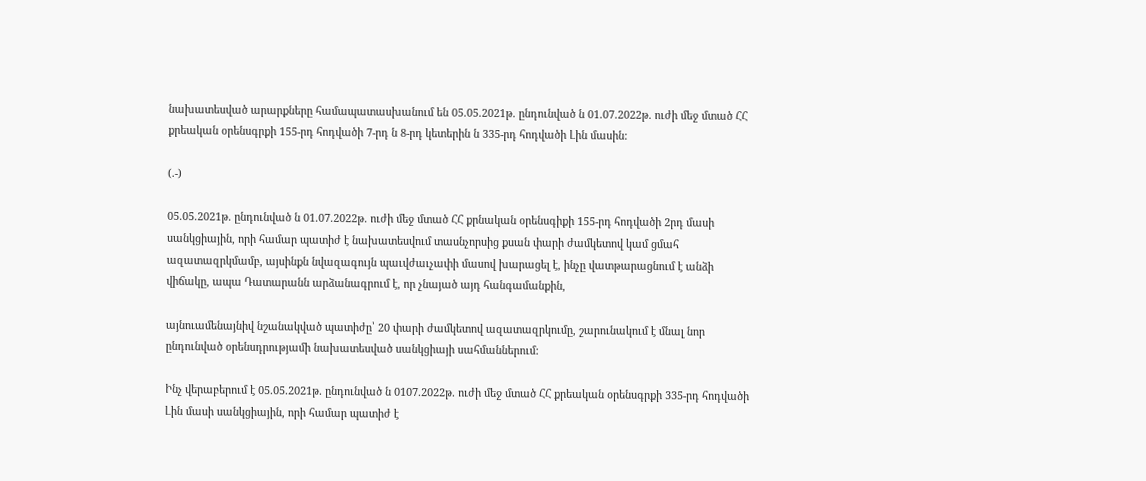նախատեսված արարքները համապատասխանում են 05.05.2021թ. ընդունված ն 01.07.2022թ. ուժի մեջ մտած ՀՀ քրեական օրենսգրքի 155-րդ հոդվածի 7-րդ ն 8-րդ կետերին ն 335-րդ հոդվածի Լին մասին:

(.-)

05.05.2021թ. ընդունված ն 01.07.2022թ. ուժի մեջ մտած ՀՀ քրնական օրենսգիքի 155-րդ հոդվածի 2րդ մասի սանկցիային, որի համար պատիժ է նախատեսվում տասնչորսից քսան փարի ժամկետով կամ ցմահ ազատազրկմամբ, այսինքն նվազագույն պաւվժաւչափի մասով խարացել է, ինչը վատթարացնում է անձի վիճակը, ապա Դատարանն արձանագրում է, որ չնայած այդ հանգամանքին,

այնուամենայնիվ նշանակված պատիժը՝ 20 փարի ժամկետով ազատազրկումը, շարունակում է մնալ նոր ընդունված օրենսդրությամի նախատեսված սանկցիայի սահմաններում:

Ինչ վերաբերում է 05.05.2021թ. ընդունված ն 0107.2022թ. ուժի մեջ մտած ՀՀ քրեական օրենսգրքի 335-րդ հոդվածի Լին մասի սանկցիային, որի համար պատիժ է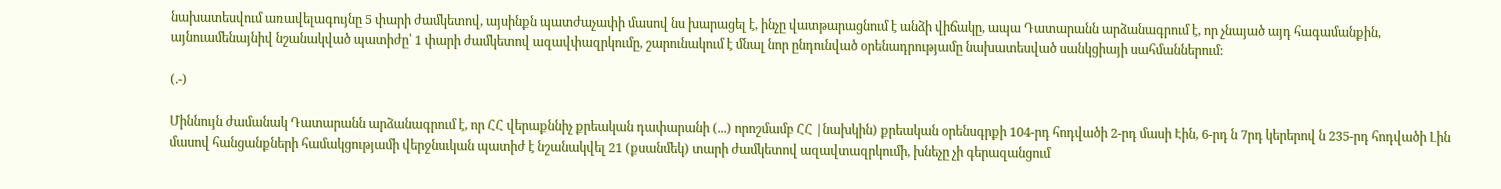նախատեսվում առավելագույնը 5 փարի ժամկետով, այսինքն պատժաչափի մասով նս խարացել է, ինչը վատթարացնում է անձի վիճակը, ապա Դատարանն արձանագրում է, որ չնայած այդ հագամանքին, այնուամենայնիվ նշանակված պատիժը՝ 1 փարի ժամկետով ազավփազրկումը, շարունակում է մնալ նոր ընդունված օրենադրությամը նախատեսված սանկցիայի սահմաններում:

(.-)

Միննույն ժամանակ Դատարանն արձանագրում է, որ ՀՀ վերաքննիչ քրեական դափարանի (...) որոշմամբ ՀՀ |նախկին) քրեական օրենսգրքի 104-րդ հոդվածի 2-րդ մասի Էին, 6-րդ ն 7րդ կերերով ն 235-րդ հոդվածի Լին մասով հանցանքների համակցությամի վերջնսւկան պատիժ է նշանակվել 21 (քսանմեկ) տարի ժամկետով ազավտազրկումի, խնեչը չի գերազանցում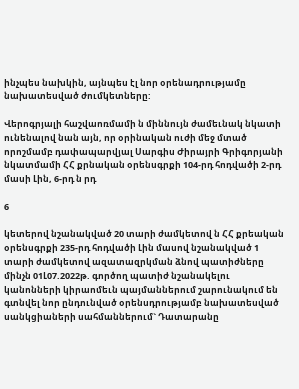ինչպես նախկին, այնպես էլ նոր օրենադրությամը նախատեսված ժումկետները:

Վերոգրյալի հաշվաոռմամի ն միննույն ժամեւնակ նկատի ունենալով նան այն, որ օրինական ուժի մեջ մտած որոշմամբ դափապարվյալ Սարգիս Ժիրայրի Գրիգորյանի նկատմամի ՀՀ քրնական օրենսգրքի 104-րդ հոդվածի 2-րդ մասի Լին, 6-րդ ն րդ

6

կետերով նշանակված 20 տարի ժամկետով ն ՀՀ քրեական օրենսգրքի 235-րդ հոդվածի Լին մասով նշանակված 1 տարի ժամկետով ազատազրկման ձնով պատիժները մինչն 01Լ07.2022թ. գործող պատիժ նշանակելու կանոնների կիրաոմեւն պայմաններում շարունակում են գտնվել նոր ընդունված օրենսդրությամբ նախատեսված սանկցիաների սահմաններում` Դատարանը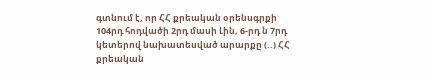գտնում է, որ ՀՀ քրեական օրենսգրքի 104րդ հոդվածի 2րդ մասի Լին, 6-րդ ն 7րդ կետերով նախատեսված արարքը (..) ՀՀ քրեական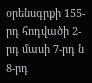օրենսգրքի 155-րդ հոդվածի 2-րդ մասի 7-րդ ն 8-րդ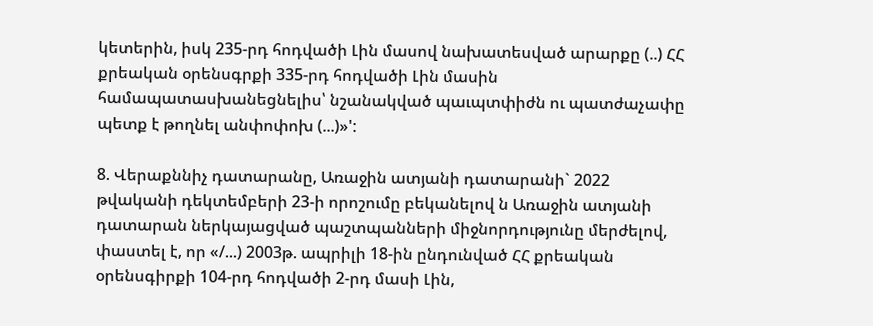կետերին, իսկ 235-րդ հոդվածի Լին մասով նախատեսված արարքը (..) ՀՀ քրեական օրենսգրքի 335-րդ հոդվածի Լին մասին համապատասխանեցնելիս՝ նշանակված պաւպտփիժն ու պատժաչափը պետք է թողնել անփոփոխ (...)»':

8. Վերաքննիչ դատարանը, Առաջին ատյանի դատարանի` 2022 թվականի դեկտեմբերի 23-ի որոշումը բեկանելով ն Առաջին ատյանի դատարան ներկայացված պաշտպանների միջնորդությունը մերժելով, փաստել է, որ «/...) 2003թ. ապրիլի 18-ին ընդունված ՀՀ քրեական օրենսգիրքի 104-րդ հոդվածի 2-րդ մասի Լին,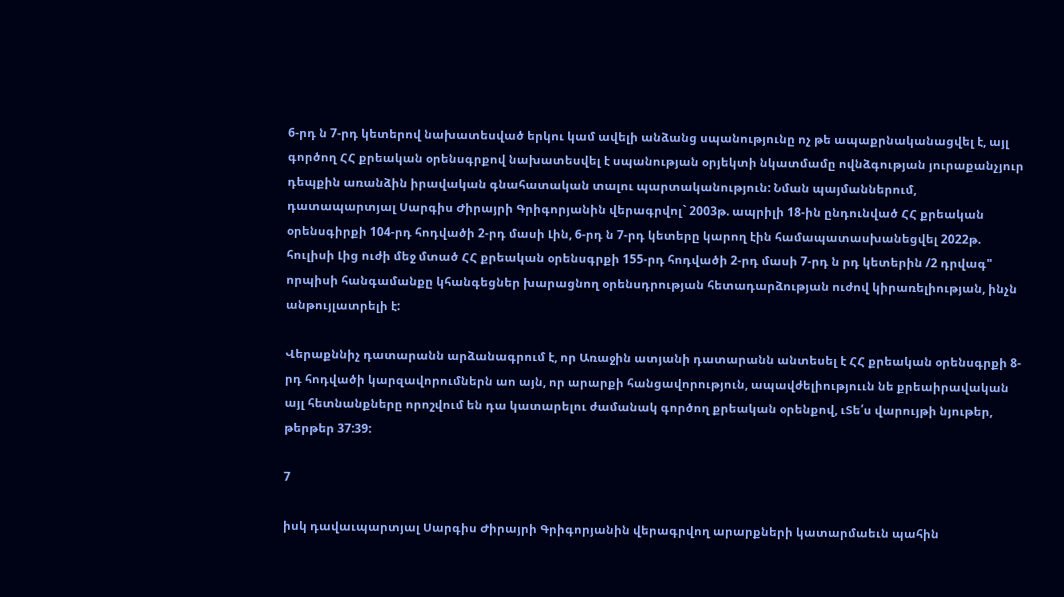6-րդ ն 7-րդ կետերով նախատեսված երկու կամ ավելի անձանց սպանությունը ոչ թե ապաքրնականացվել է, այլ գործող ՀՀ քրեական օրենսգրքով նախատեսվել է սպանության օրյեկտի նկատմամը ովնձգության յուրաքանչյուր դեպքին առանձին իրավական գնահատական տալու պարտականություն: Նման պայմաններում, դատապարտյալ Սարգիս Ժիրայրի Գրիգորյանին վերագրվոլ` 2003թ. ապրիլի 18-ին ընդունված ՀՀ քրեական օրենսգիրքի 104-րդ հոդվածի 2-րդ մասի Լին, 6-րդ ն 7-րդ կետերը կարող էին համապատասխանեցվել 2022թ. հուլիսի Լից ուժի մեջ մտած ՀՀ քրեական օրենսգրքի 155-րդ հոդվածի 2-րդ մասի 7-րդ ն րդ կետերին /2 դրվագ" որպիսի հանգամանքը կհանգեցներ խարացնող օրենսդրության հետադարձության ուժով կիրառելիության, ինչն անթույլատրելի է:

Վերաքննիչ դատարանն արձանագրում է, որ Առաջին ատյանի դատարանն անտեսել է ՀՀ քրեական օրենսգրքի 8-րդ հոդվածի կարզավորումներն աո այն, որ արարքի հանցավորություն, ապավժելիություւն նե քրեաիրավական այլ հետնանքները որոշվում են դա կատարելու ժամանակ գործող քրեական օրենքով, ւՏե՛ս վարույթի նյութեր, թերթեր 37:39:

7

իսկ դավաւպարտյալ Սարգիս Ժիրայրի Գրիգորյանին վերագրվող արարքների կատարմաեւն պահին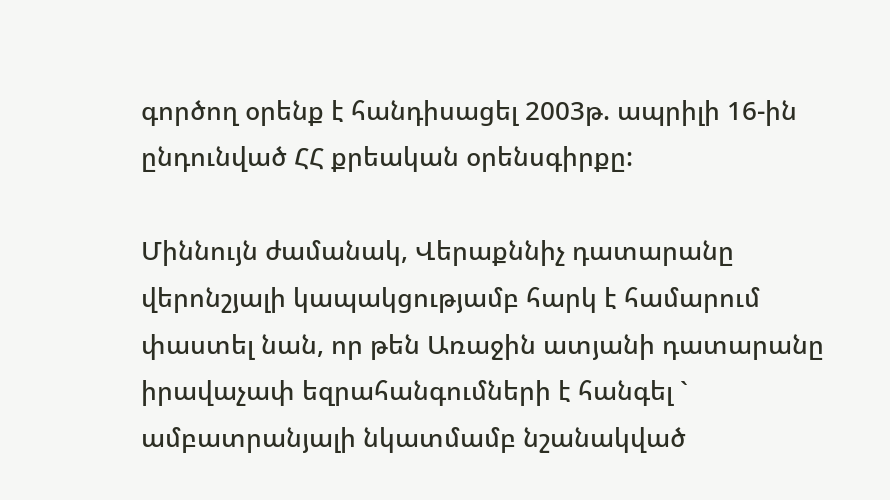գործող օրենք է հանդիսացել 2003թ. ապրիլի 16-ին ընդունված ՀՀ քրեական օրենսգիրքը:

Միննույն ժամանակ, Վերաքննիչ դատարանը վերոնշյալի կապակցությամբ հարկ է համարում փաստել նան, որ թեն Առաջին ատյանի դատարանը իրավաչափ եզրահանգումների է հանգել ` ամբատրանյալի նկատմամբ նշանակված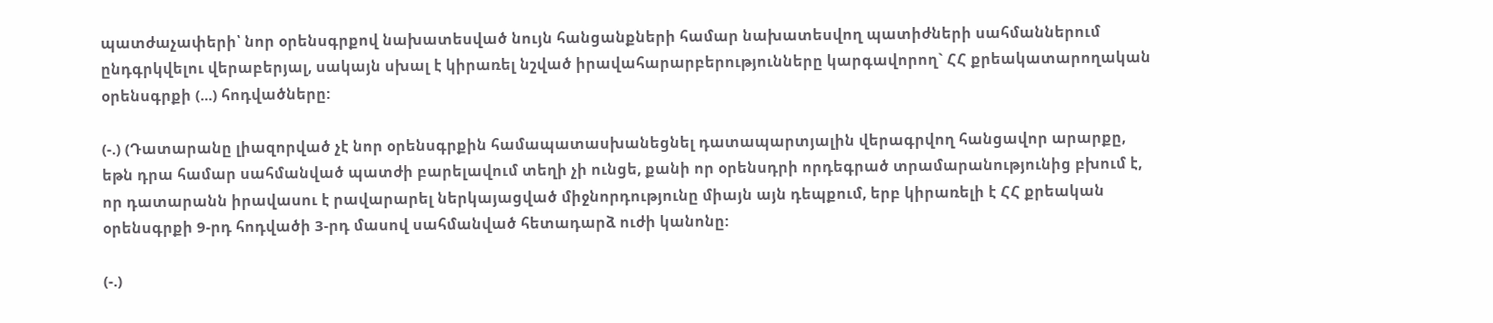պատժաչափերի՝ նոր օրենսգրքով նախատեսված նույն հանցանքների համար նախատեսվող պատիժների սահմաններում ընդգրկվելու վերաբերյալ, սակայն սխալ է կիրառել նշված իրավահարարբերությունները կարգավորող` ՀՀ քրեակատարողական օրենսգրքի (...) հոդվածները:

(-.) (Դատարանը լիազորված չէ նոր օրենսգրքին համապատասխանեցնել դատապարտյալին վերագրվող հանցավոր արարքը, եթն դրա համար սահմանված պատժի բարելավում տեղի չի ունցե, քանի որ օրենսդրի որդեգրած տրամարանությունից բխում է, որ դատարանն իրավասու է րավարարել ներկայացված միջնորդությունը միայն այն դեպքում, երբ կիրառելի է ՀՀ քրեական օրենսգրքի 9-րդ հոդվածի 3-րդ մասով սահմանված հետադարձ ուժի կանոնը:

(-.)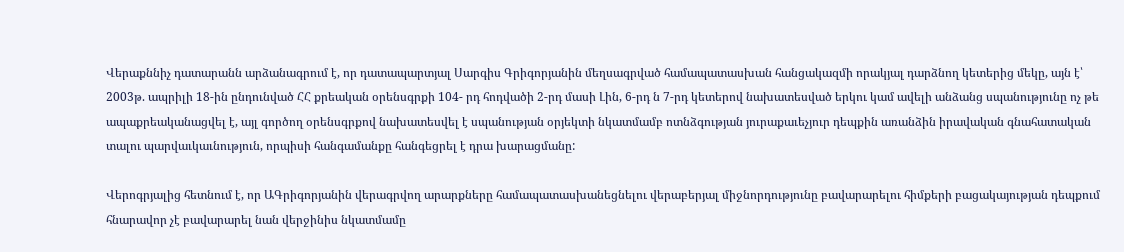Վերաքննիչ դատարանն արձանագրում է, որ դատապարտյալ Սարգիս Գրիգորյանին մեղսագրված համապատասխան հանցակազմի որակյալ դարձնող կետերից մեկը, այն է՝ 2003թ. ապրիլի 18-ին ընդունված ՀՀ քրեական օրենսգրքի 104- րդ հոդվածի 2-րդ մասի Լին, 6-րդ ն 7-րդ կետերով նախատեսված երկու կամ ավելի անձանց սպանությունը ոչ թե ապաքրեականացվել է, այլ գործող օրենսգրքով նախատեսվել է սպանության օրյեկտի նկատմամբ ոտնձգության յուրաքաւեչյուր դեպքին առանձին իրավական գնահատական տալու պարվաւկաւնություն, որպիսի հանգամանքը հանգեցրել է դրա խարացմանը:

Վերոգրյալից հետնում է, որ ԱԳրիգորյանին վերագրվող արարքները համապատասխանեցնելու վերաբերյալ միջնորդությունը բավարարելու հիմքերի բացակայության դեպքում հնարավոր չէ բավարարել նան վերջինիս նկատմամը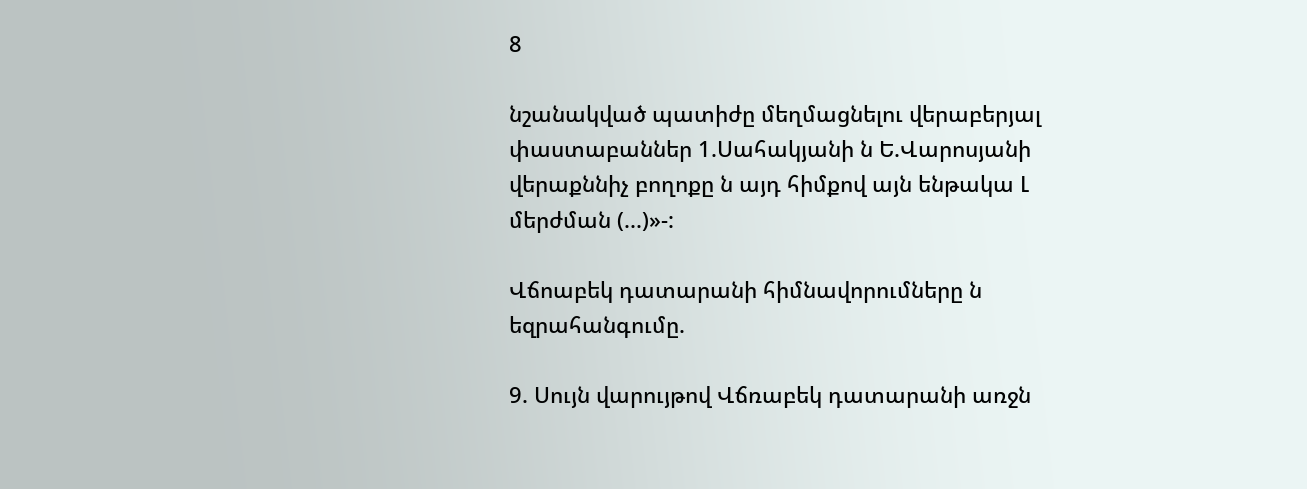8

նշանակված պատիժը մեղմացնելու վերաբերյալ փաստաբաններ 1.Սահակյանի ն Ե.Վարոսյանի վերաքննիչ բողոքը ն այդ հիմքով այն ենթակա Լ մերժման (...)»-:

Վճոաբեկ դատարանի հիմնավորումները ն եզրահանգումը.

9. Սույն վարույթով Վճռաբեկ դատարանի առջն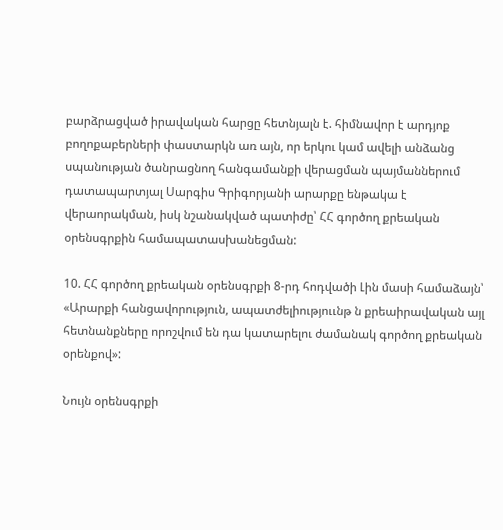բարձրացված իրավական հարցը հետնյալն է. հիմնավոր է արդյոք բողոքաբերների փաստարկն առ այն, որ երկու կամ ավելի անձանց սպանության ծանրացնող հանգամանքի վերացման պայմաններում դատապարտյալ Սարգիս Գրիգորյանի արարքը ենթակա է վերաորակման, իսկ նշանակված պատիժը՝ ՀՀ գործող քրեական օրենսգրքին համապատասխանեցման:

10. ՀՀ գործող քրեական օրենսգրքի 8-րդ հոդվածի Լին մասի համաձայն՝ «Արարքի հանցավորություն, ապատժելիություւնթ ն քրեաիրավական այլ հետնանքները որոշվում են դա կատարելու ժամանակ գործող քրեական օրենքով»:

Նույն օրենսգրքի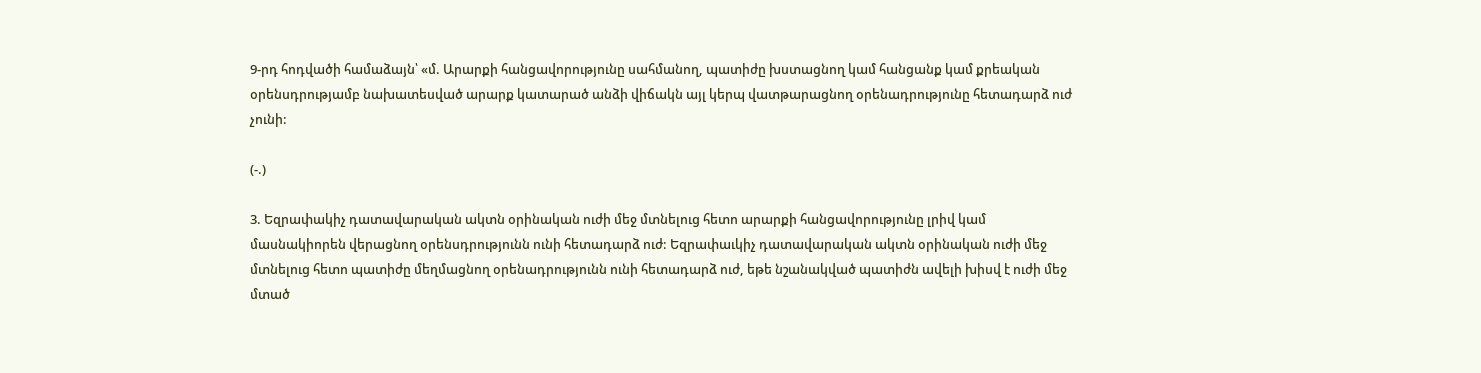9-րդ հոդվածի համաձայն՝ «մ. Արարքի հանցավորությունը սահմանող, պատիժը խստացնող կամ հանցանք կամ քրեական օրենսդրությամբ նախատեսված արարք կատարած անձի վիճակն այլ կերպ վատթարացնող օրենադրությունը հետադարձ ուժ չունի:

(-.)

3. Եզրափակիչ դատավարական ակտն օրինական ուժի մեջ մտնելուց հետո արարքի հանցավորությունը լրիվ կամ մասնակիորեն վերացնող օրենսդրությունն ունի հետադարձ ուժ: Եզրափաւկիչ դատավարական ակտն օրինական ուժի մեջ մտնելուց հետո պատիժը մեղմացնող օրենադրությունն ունի հետադարձ ուժ, եթե նշանակված պատիժն ավելի խիսվ է ուժի մեջ մտած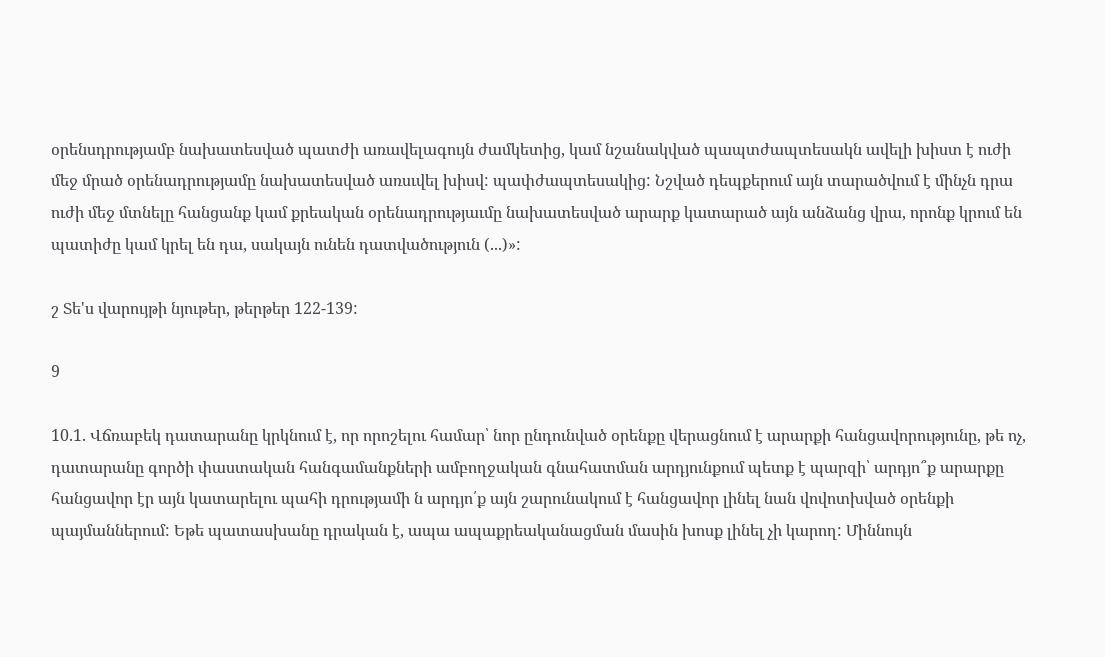օրենսդրությամբ նախատեսված պատժի առավելագույն ժամկետից, կամ նշանակված պապտժապտեսակն ավելի խիստ է ուժի մեջ մրած օրենադրությամը նախատեսված առսւվել խիսվ: պափժապտեսակից: Նշված դեպքերում այն տարածվում է մինչն դրա ուժի մեջ մտնելը հանցանք կամ քրեական օրենադրությաւմը նախատեսված արարք կատարած այն անձանց վրա, որոնք կրում են պատիժը կամ կրել են դա, սակայն ունեն դատվածություն (...)»:

շ Տե'ս վարույթի նյութեր, թերթեր 122-139:

9

10.1. Վճռաբեկ դատարանը կրկնում է, որ որոշելու համար՝ նոր ընդունված օրենքը վերացնում է արարքի հանցավորությունը, թե ոչ, դատարանը գործի փաստական հանգամանքների ամբողջական գնահատման արդյունքում պետք է պարզի՝ արդյո՞ք արարքը հանցավոր էր այն կատարելու պահի դրությամի ն արդյո՛ք այն շարունակում է հանցավոր լինել նան վովոտխված օրենքի պայմաններում: Եթե պատասխանը դրական է, ապա ապաքրեականացման մասին խոսք լինել չի կարող: Միննույն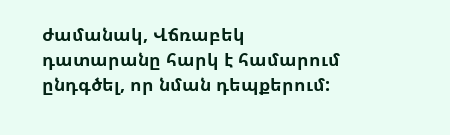ժամանակ, Վճռաբեկ դատարանը հարկ է համարում ընդգծել, որ նման դեպքերում: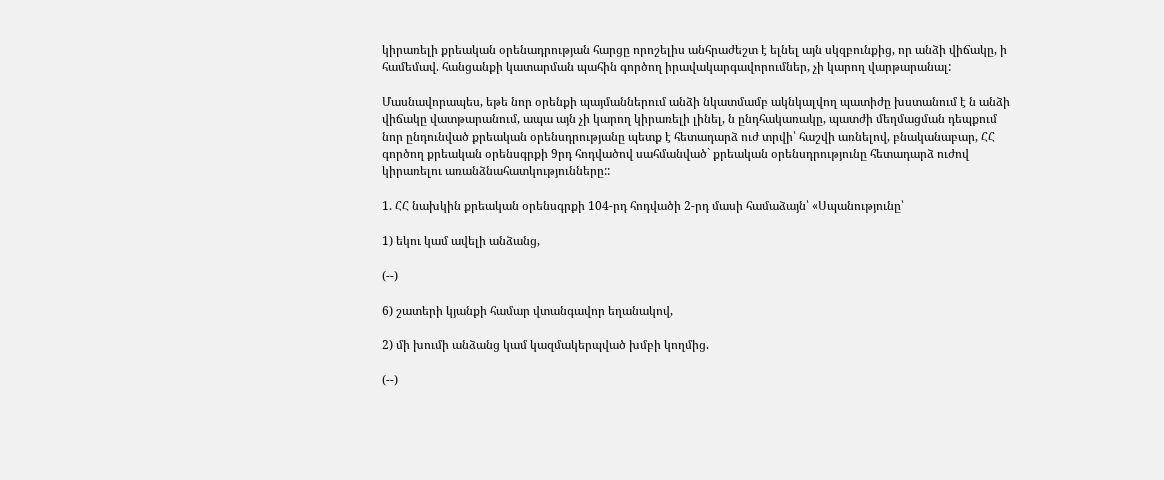կիրառելի քրեական օրենադրության հարցը որոշելիս անհրաժեշտ է ելնել այն սկզբունքից, որ անձի վիճակը, ի համեմավ. հանցանքի կատարման պահին գործող իրավակարգավորումներ, չի կարող վարթարանալ:

Մասնավորապես, եթե նոր օրենքի պայմաններում անձի նկատմամբ ակնկալվող պատիժը խստանում է ն անձի վիճակը վատթարանում, ապա այն չի կարող կիրառելի լինել, ն ընդհակառակը, պատժի մեղմացման դեպքում նոր ընդունված քրեական օրենսդրությանը պետք է հետադարձ ուժ տրվի՝ հաշվի առնելով, բնականաբար, ՀՀ գործող քրեական օրենսգրքի 9րդ հոդվածով սահմանված` քրեական օրենսդրությունը հետադարձ ուժով կիրառելու առանձնահատկությունները::

1. ՀՀ նախկին քրեական օրենսգրքի 104-րդ հոդվածի 2-րդ մասի համաձայն՝ «Սպանությունը՝

1) եկու կամ ավելի անձանց,

(--)

6) շատերի կյանքի համար վտանգավոր եղանակով,

2) մի խումի անձանց կամ կազմակերպված խմբի կողմից.

(--)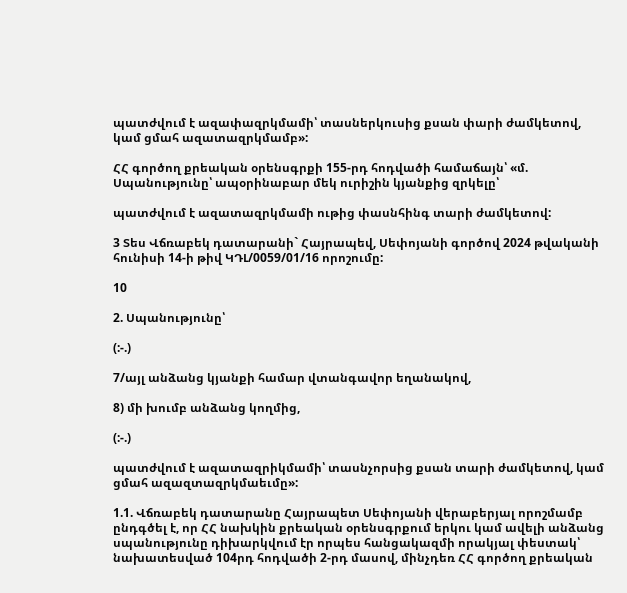պատժվում է ազափազրկմամի՝ տասներկուսից քսան փարի ժամկետով, կամ ցմահ ազատազրկմամբ»:

ՀՀ գործող քրեական օրենսգրքի 155-րդ հոդվածի համաճայն՝ «մ. Սպանությունը՝ ապօրինաբար մեկ ուրիշին կյանքից զրկելը՝

պատժվում է ազատազրկմամի ութից փասնհինգ տարի ժամկետով:

3 Տես Վճռաբեկ դատարանի` Հայրապեվ, Սեփոյանի գործով 2024 թվականի հունիսի 14-ի թիվ ԿԴԼ/0059/01/16 որոշումը:

10

2. Սպանությունը՝

(:-.)

7/այլ անձանց կյանքի համար վտանգավոր եղանակով,

8) մի խումբ անձանց կողմից,

(:-.)

պատժվում է ազատազրիկմամի՝ տասնչորսից քսան տարի ժամկետով, կամ ցմահ ազազտազրկմաեւմը»:

1.1. Վճռաբեկ դատարանը Հայրապետ Սեփոյանի վերաբերյալ որոշմամբ ընդգծել է, որ ՀՀ նախկին քրեական օրենսգրքում երկու կամ ավելի անձանց սպանությունը դիխարկվում էր որպես հանցակազմի որակյալ փեստակ՝ նախատեսված 104րդ հոդվածի 2-րդ մասով, մինչդեռ ՀՀ գործող քրեական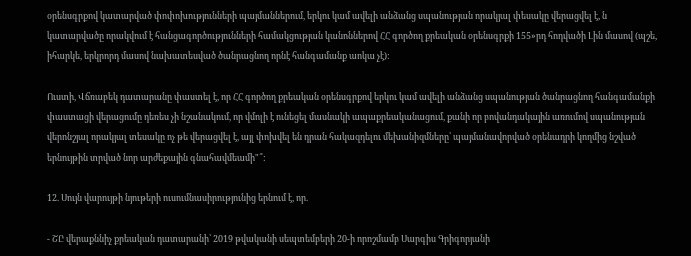օրենսգրքով կատարված փոփոխությունների պայմաններում, երկու կամ ավելի անձանց սպանության որակյալ փեսակը վերացվել է, ն կատարվածը որակվում է հանցագործությունների համակցության կանոններով ՀՀ գործող քրեական օրենսգրքի 155»րդ հոդվածի Լին մասով (պշե, իհարկե, երկրորդ մասով նախատեսված ծանրացնող որնէ հանգամանք աոկա չէ):

Ուստի, Վճռաբեկ դատարանը փաստել է, որ ՀՀ գործող քրեական օրենսգրքով երկու կամ ավելի անձանց սպանության ծանրացնող հանգամանքի փաստացի վերացումը դեռես չի նշանակում, որ վմոլի է ունեցել մասնակի ապաքրեականացում, քանի որ բովանդակային առումով սպանության վերոնշյալ որակյալ տեսակը ոչ թե վերացվել է, այլ փոխվել են դրան հակազդելու մեխանիզմները՝ պայմանավորված օրենադրի կողմից նշված երնույթին տրված նոր արժեքային գնահավմեամի"՞:

12. Սույն վարույթի նյութերի ուսումնասիրությունից երնում է, որ.

- ՇԸ վերաքննիչ քրեական դատարանի՝ 2019 թվականի սեպտեմբերի 20-ի որոշմամբ Սարգիս Գրիգորյանի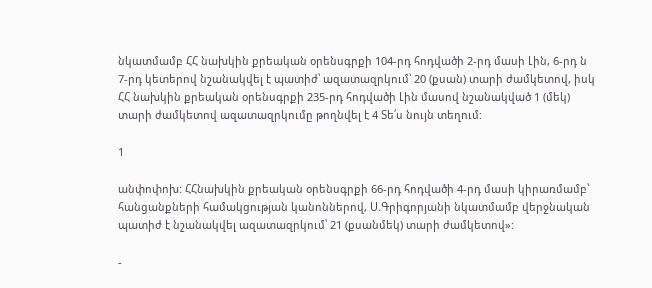նկատմամբ ՀՀ նախկին քրեական օրենսգրքի 104-րդ հոդվածի 2-րդ մասի Լին, 6-րդ ն 7-րդ կետերով նշանակվել է պատիժ՝ ազատազրկում՝ 20 (քսան) տարի ժամկետով, իսկ ՀՀ նախկին քրեական օրենսգրքի 235-րդ հոդվածի Լին մասով նշանակված 1 (մեկ) տարի ժամկետով ազատազրկումը թողնվել է 4 Տե՛ս նույն տեղում:

1

անփոփոխ: ՀՀնախկին քրեական օրենսգրքի 66-րդ հոդվածի 4-րդ մասի կիրառմամբ՝ հանցանքների համակցության կանոններով, Ս.Գրիգորյանի նկատմամբ վերջնական պատիժ է նշանակվել ազատազրկում՝ 21 (քսանմեկ) տարի ժամկետով»:

-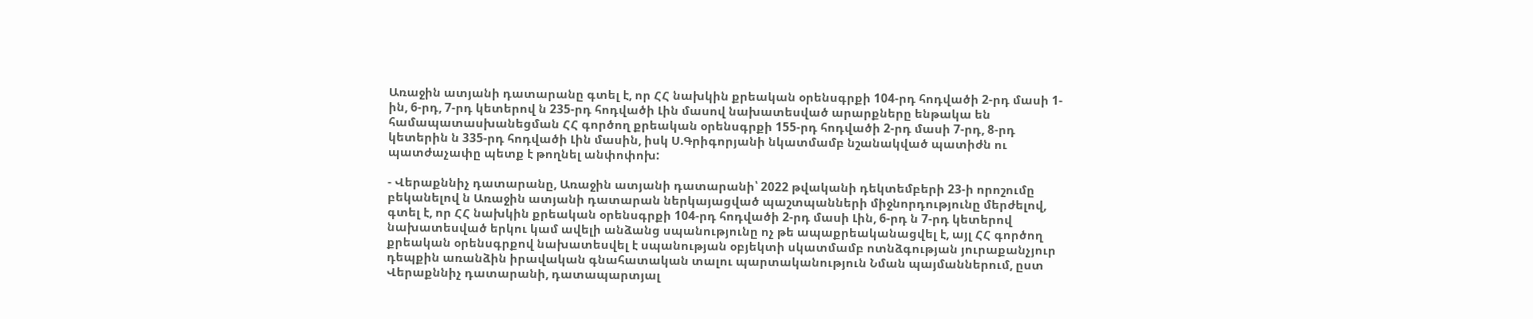Առաջին ատյանի դատարանը գտել է, որ ՀՀ նախկին քրեական օրենսգրքի 104-րդ հոդվածի 2-րդ մասի 1-ին, 6-րդ, 7-րդ կետերով ն 235-րդ հոդվածի Լին մասով նախատեսված արարքները ենթակա են համապատասխանեցման ՀՀ գործող քրեական օրենսգրքի 155-րդ հոդվածի 2-րդ մասի 7-րդ, 8-րդ կետերին ն 335-րդ հոդվածի Լին մասին, իսկ Ս.Գրիգորյանի նկատմամբ նշանակված պատիժն ու պատժաչափը պետք է թողնել անփոփոխ:

- Վերաքննիչ դատարանը, Առաջին ատյանի դատարանի՝ 2022 թվականի դեկտեմբերի 23-ի որոշումը բեկանելով ն Առաջին ատյանի դատարան ներկայացված պաշտպանների միջնորդությունը մերժելով, գտել է, որ ՀՀ նախկին քրեական օրենսգրքի 104-րդ հոդվածի 2-րդ մասի Լին, 6-րդ ն 7-րդ կետերով նախատեսված երկու կամ ավելի անձանց սպանությունը ոչ թե ապաքրեականացվել է, այլ ՀՀ գործող քրեական օրենսգրքով նախատեսվել է սպանության օբյեկտի սկատմամբ ոտնձգության յուրաքանչյուր դեպքին առանձին իրավական գնահատական տալու պարտականություն Նման պայմաններում, ըստ Վերաքննիչ դատարանի, դատապարտյալ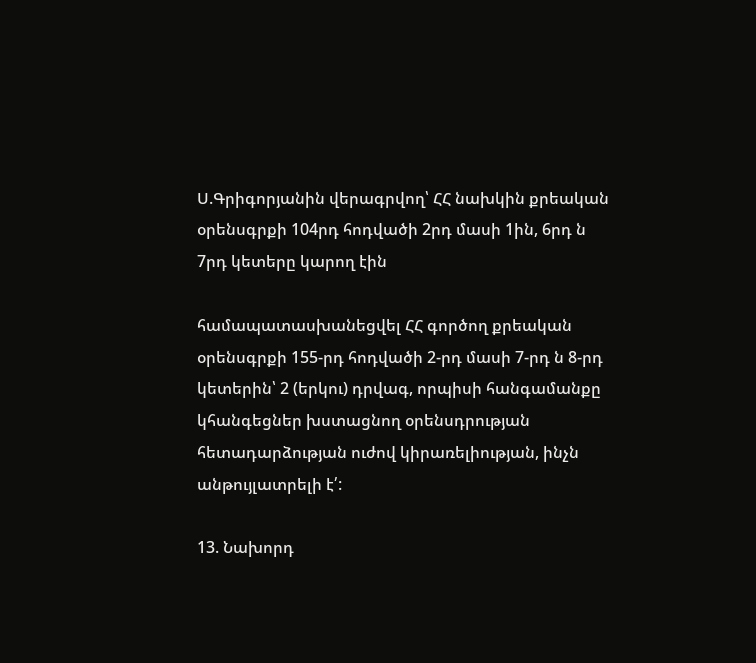Ս.Գրիգորյանին վերագրվող՝ ՀՀ նախկին քրեական օրենսգրքի 104րդ հոդվածի 2րդ մասի 1ին, 6րդ ն 7րդ կետերը կարող էին

համապատասխանեցվել ՀՀ գործող քրեական օրենսգրքի 155-րդ հոդվածի 2-րդ մասի 7-րդ ն 8-րդ կետերին՝ 2 (երկու) դրվագ, որպիսի հանգամանքը կհանգեցներ խստացնող օրենսդրության հետադարձության ուժով կիրառելիության, ինչն անթույլատրելի է՛:

13. Նախորդ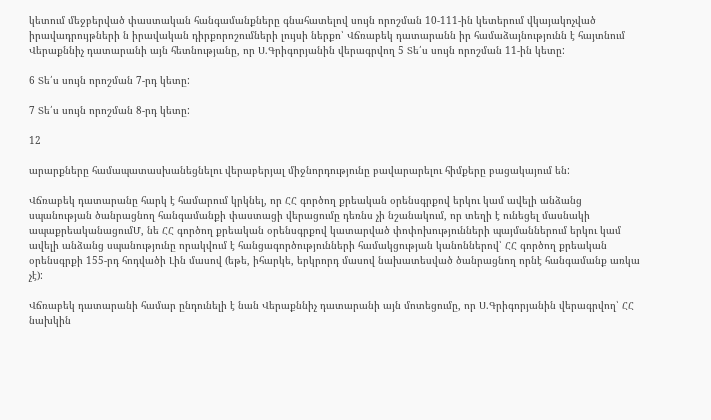կետում մեջբերված փաստական հանգամանքները գնահատելով սույն որոշման 10-111-ին կետերում վկայակոչված իրավադրույթների ն իրավական դիրքորոշումների լույսի ներքո՝ Վճռաբեկ դատարանն իր համաձայնությունն է հայտնում Վերաքննիչ դատարանի այն հետնությանը, որ Ս.Գրիգորյանին վերագրվող 5 Տե՛ս սույն որոշման 11-ին կետը:

6 Տե՛ս սույն որոշման 7-րդ կետը:

7 Տե՛ս սույն որոշման 8-րդ կետը:

12

արարքները համապատասխանեցնելու վերաբերյալ միջնորդությունը բավարարելու հիմքերը բացակայում են:

Վճռաբեկ դատարանը հարկ է համարում կրկնել, որ ՀՀ գործող քրեական օրենսգրքով երկու կամ ավելի անձանց սպանության ծանրացնող հանգամանքի փաստացի վերացումը դեռնս չի նշանակում, որ տեղի է ունեցել մասնակի ապաքրեականացումՄ, նե ՀՀ գործող քրեական օրենսգրքով կատարված փոփոխությունների պայմաններում երկու կամ ավելի անձանց սպանությունը որակվում է հանցագործությունների համակցության կանոններով՝ ՀՀ գործող քրեական օրենսգրքի 155-րդ հոդվածի Լին մասով (եթե, իհարկե, երկրորդ մասով նախատեսված ծանրացնող որնէ հանգամանք առկա չէ):

Վճռաբեկ դատարանի համար ընդունելի է նան Վերաքննիչ դատարանի այն մոտեցումը, որ Ս.Գրիգորյանին վերագրվող՝ ՀՀ նախկին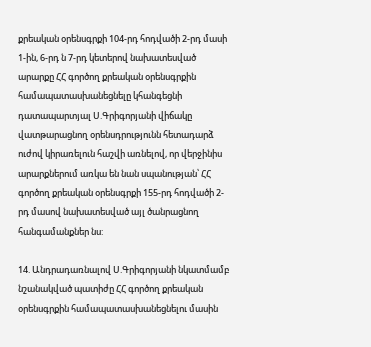քրեական օրենսգրքի 104-րդ հոդվածի 2-րդ մասի 1-ին, 6-րդ ն 7-րդ կետերով նախատեսված արարքը ՀՀ գործող քրեական օրենսգրքին համապատասխանեցնելը կհանգեցնի դատապարտյալ Ս.Գրիգորյանի վիճակը վատթարացնող օրենսդրությունն հետադարձ ուժով կիրառելուն հաշվի առնելով, որ վերջինիս արարքներում առկա են նան սպանության՝ ՀՀ գործող քրեական օրենսգրքի 155-րդ հոդվածի 2-րդ մասով նախատեսված այլ ծանրացնող հանգամանքներ նս:

14. Անդրադառնալով Ս.Գրիգորյանի նկատմամբ նշանակված պատիժը ՀՀ գործող քրեական օրենսգրքին համապատասխանեցնելու մասին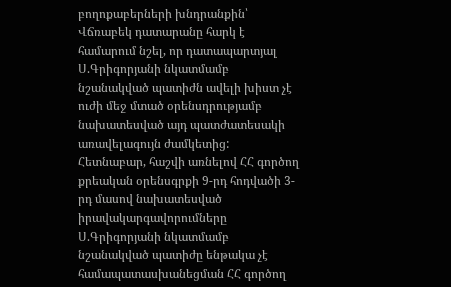բողոքաբերների խնդրանքին՝ Վճռաբեկ դատարանը հարկ է համարում նշել, որ դատապարտյալ Ս.Գրիգորյանի նկատմամբ նշանակված պատիժն ավելի խիստ չէ ուժի մեջ մտած օրենսդրությամբ նախատեսված այդ պատժատեսակի առավելագույն ժամկետից: Հետնաբար, հաշվի առնելով ՀՀ գործող քրեական օրենսգրքի 9-րդ հոդվածի 3-րդ մասով նախատեսված իրավակարգավորումները Ս.Գրիգորյանի նկատմամբ նշանակված պատիժը ենթակա չէ համապատասխանեցման ՀՀ գործող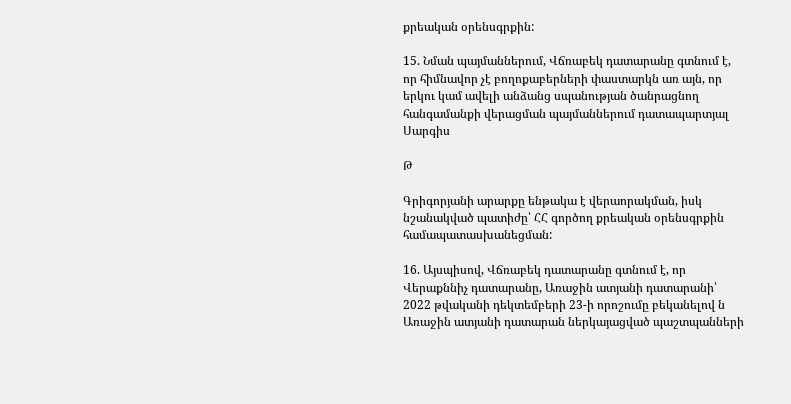քրեական օրենսգրքին:

15. Նման պայմաններում, Վճռաբեկ դատարանը գտնում է, որ հիմնավոր չէ բողոքաբերների փաստարկն առ այն, որ երկու կամ ավելի անձանց սպանության ծանրացնող հանգամանքի վերացման պայմաններում դատապարտյալ Սարգիս

Թ

Գրիգորյանի արարքը ենթակա է վերաորակման, իսկ նշանակված պատիժը՝ ՀՀ գործող քրեական օրենսգրքին համապատասխանեցման:

16. Այսպիսով, Վճռաբեկ դատարանը գտնում է, որ Վերաքննիչ դատարանը, Առաջին ատյանի դատարանի՝ 2022 թվականի դեկտեմբերի 23-ի որոշումը բեկանելով ն Առաջին ատյանի դատարան ներկայացված պաշտպանների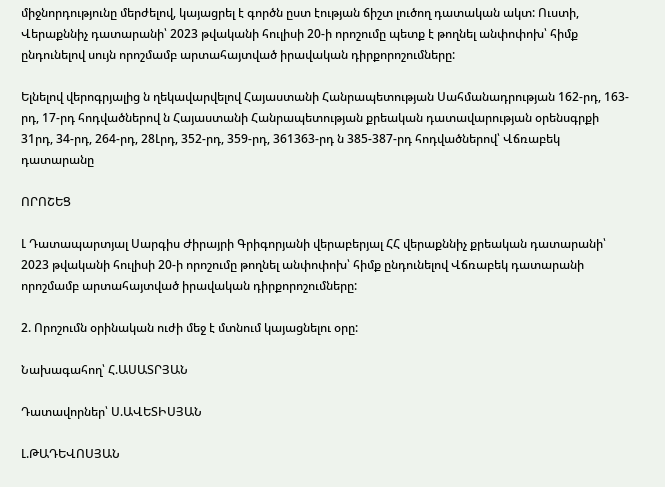միջնորդությունը մերժելով, կայացրել է գործն ըստ էության ճիշտ լուծող դատական ակտ: Ուստի, Վերաքննիչ դատարանի՝ 2023 թվականի հուլիսի 20-ի որոշումը պետք է թողնել անփոփոխ՝ հիմք ընդունելով սույն որոշմամբ արտահայտված իրավական դիրքորոշումները:

Ելնելով վերոգրյալից ն ղեկավարվելով Հայաստանի Հանրապետության Սահմանադրության 162-րդ, 163-րդ, 17-րդ հոդվածներով ն Հայաստանի Հանրապետության քրեական դատավարության օրենսգրքի 31րդ, 34-րդ, 264-րդ, 28Լրդ, 352-րդ, 359-րդ, 361363-րդ ն 385-387-րդ հոդվածներով՝ Վճռաբեկ դատարանը

ՈՐՈՇԵՑ

Լ Դատապարտյալ Սարգիս Ժիրայրի Գրիգորյանի վերաբերյալ ՀՀ վերաքննիչ քրեական դատարանի՝ 2023 թվականի հուլիսի 20-ի որոշումը թողնել անփոփոխ՝ հիմք ընդունելով Վճռաբեկ դատարանի որոշմամբ արտահայտված իրավական դիրքորոշումները:

2. Որոշումն օրինական ուժի մեջ է մտնում կայացնելու օրը:

Նախագահող՝ Հ.ԱՍԱՏՐՅԱՆ

Դատավորներ՝ Ս.ԱՎԵՏԻՍՅԱՆ

Լ.ԹԱԴԵՎՈՍՅԱՆ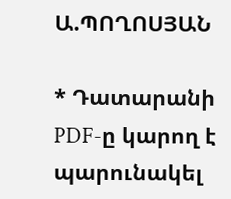Ա.ՊՈՂՈՍՅԱՆ

* Դատարանի PDF-ը կարող է պարունակել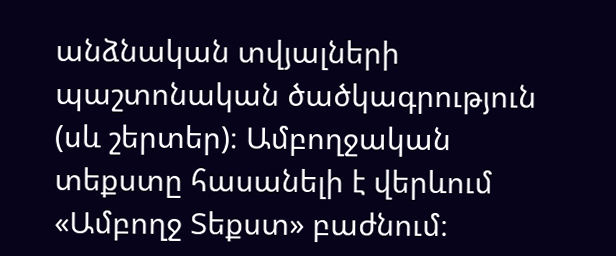անձնական տվյալների պաշտոնական ծածկագրություն (սև շերտեր)։ Ամբողջական տեքստը հասանելի է վերևում «Ամբողջ Տեքստ» բաժնում։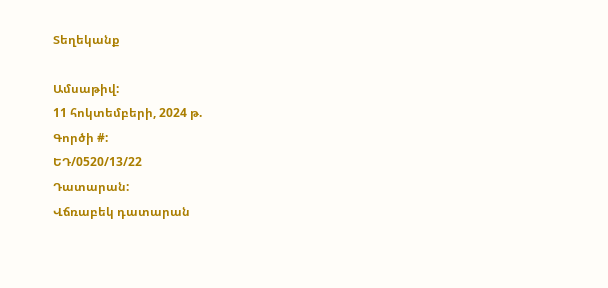Տեղեկանք

Ամսաթիվ:
11 հոկտեմբերի, 2024 թ.
Գործի #:
ԵԴ/0520/13/22
Դատարան:
Վճռաբեկ դատարան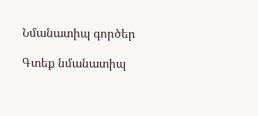Նմանատիպ գործեր

Գտեք նմանատիպ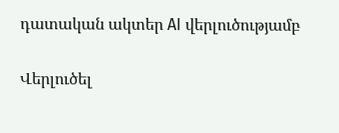դատական ակտեր AI վերլուծությամբ

Վերլուծել